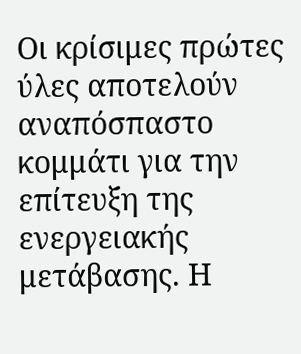Οι κρίσιμες πρώτες ύλες αποτελούν αναπόσπαστο κομμάτι για την επίτευξη της ενεργειακής μετάβασης. Η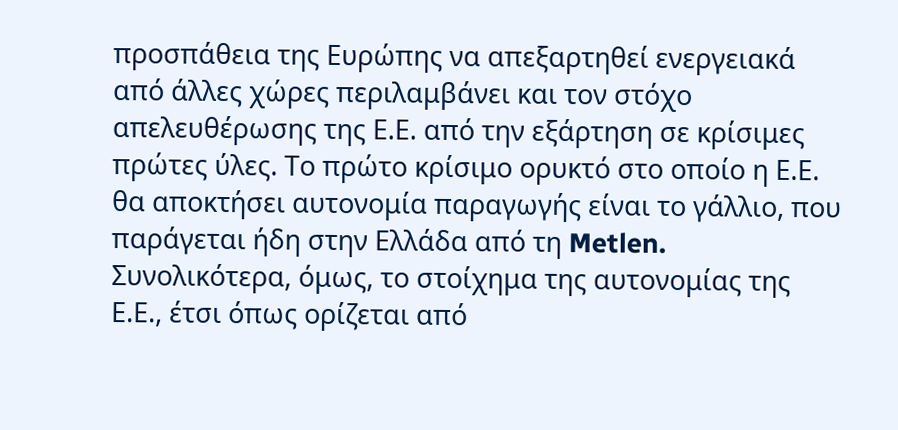προσπάθεια της Ευρώπης να απεξαρτηθεί ενεργειακά από άλλες χώρες περιλαμβάνει και τον στόχο απελευθέρωσης της Ε.Ε. από την εξάρτηση σε κρίσιμες πρώτες ύλες. Το πρώτο κρίσιμο ορυκτό στο οποίο η Ε.Ε. θα αποκτήσει αυτονομία παραγωγής είναι το γάλλιο, που παράγεται ήδη στην Ελλάδα από τη Metlen. Συνολικότερα, όμως, το στοίχημα της αυτονομίας της Ε.Ε., έτσι όπως ορίζεται από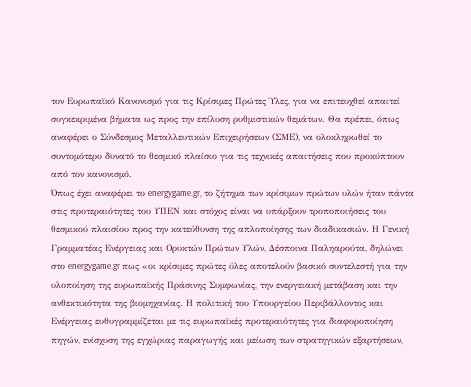τον Ευρωπαϊκό Κανονισμό για τις Κρίσιμες Πρώτες Ύλες, για να επιτευχθεί απαιτεί συγκεκριμένα βήματα ως προς την επίλυση ρυθμιστικών θεμάτων. Θα πρέπει, όπως αναφέρει ο Σύνδεσμος Μεταλλευτικών Επιχειρήσεων (ΣΜΕ), να ολοκληρωθεί το συντομότερο δυνατό το θεσμικό πλαίσιο για τις τεχνικές απαιτήσεις που προκύπτουν από τον κανονισμό.
Όπως έχει αναφέρει το energygame.gr, το ζήτημα των κρίσιμων πρώτων υλών ήταν πάντα στις προτεραιότητες του ΥΠΕΝ και στόχος είναι να υπάρξουν τροποποιήσεις του θεσμικού πλαισίου προς την κατεύθυνση της απλοποίησης των διαδικασιών. Η Γενική Γραμματέας Ενέργειας και Ορυκτών Πρώτων Υλών, Δέσποινα Παληαρούτα, δηλώνει στο energygame.gr πως «οι κρίσιμες πρώτες ύλες αποτελούν βασικό συντελεστή για την υλοποίηση της ευρωπαϊκής Πράσινης Συμφωνίας, την ενεργειακή μετάβαση και την ανθεκτικότητα της βιομηχανίας. Η πολιτική του Υπουργείου Περιβάλλοντος και Ενέργειας ευθυγραμμίζεται με τις ευρωπαϊκές προτεραιότητες για διαφοροποίηση πηγών, ενίσχυση της εγχώριας παραγωγής και μείωση των στρατηγικών εξαρτήσεων,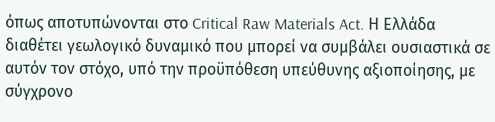όπως αποτυπώνονται στο Critical Raw Materials Act. Η Ελλάδα διαθέτει γεωλογικό δυναμικό που μπορεί να συμβάλει ουσιαστικά σε αυτόν τον στόχο, υπό την προϋπόθεση υπεύθυνης αξιοποίησης, με σύγχρονο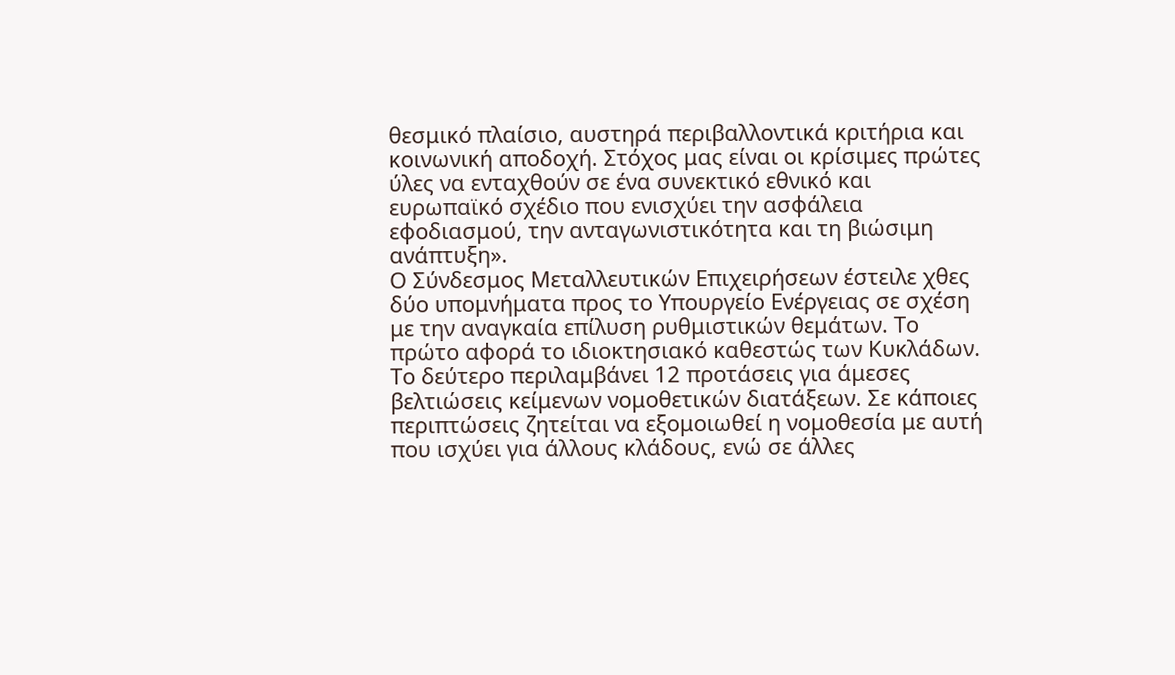θεσμικό πλαίσιο, αυστηρά περιβαλλοντικά κριτήρια και κοινωνική αποδοχή. Στόχος μας είναι οι κρίσιμες πρώτες ύλες να ενταχθούν σε ένα συνεκτικό εθνικό και ευρωπαϊκό σχέδιο που ενισχύει την ασφάλεια εφοδιασμού, την ανταγωνιστικότητα και τη βιώσιμη ανάπτυξη».
Ο Σύνδεσμος Μεταλλευτικών Επιχειρήσεων έστειλε χθες δύο υπομνήματα προς το Υπουργείο Ενέργειας σε σχέση με την αναγκαία επίλυση ρυθμιστικών θεμάτων. Το πρώτο αφορά το ιδιοκτησιακό καθεστώς των Κυκλάδων. Το δεύτερο περιλαμβάνει 12 προτάσεις για άμεσες βελτιώσεις κείμενων νομοθετικών διατάξεων. Σε κάποιες περιπτώσεις ζητείται να εξομοιωθεί η νομοθεσία με αυτή που ισχύει για άλλους κλάδους, ενώ σε άλλες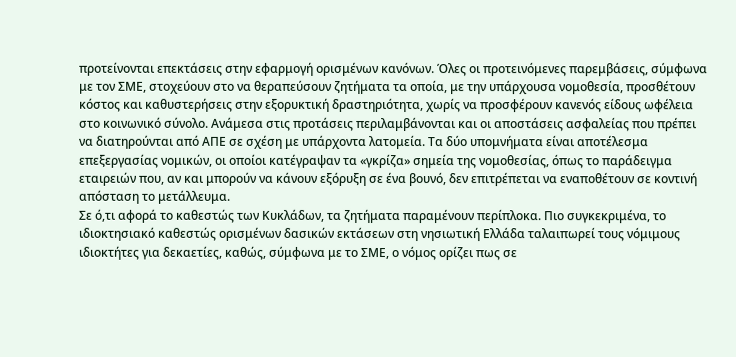προτείνονται επεκτάσεις στην εφαρμογή ορισμένων κανόνων. Όλες οι προτεινόμενες παρεμβάσεις, σύμφωνα με τον ΣΜΕ, στοχεύουν στο να θεραπεύσουν ζητήματα τα οποία, με την υπάρχουσα νομοθεσία, προσθέτουν κόστος και καθυστερήσεις στην εξορυκτική δραστηριότητα, χωρίς να προσφέρουν κανενός είδους ωφέλεια στο κοινωνικό σύνολο. Ανάμεσα στις προτάσεις περιλαμβάνονται και οι αποστάσεις ασφαλείας που πρέπει να διατηρούνται από ΑΠΕ σε σχέση με υπάρχοντα λατομεία. Τα δύο υπομνήματα είναι αποτέλεσμα επεξεργασίας νομικών, οι οποίοι κατέγραψαν τα «γκρίζα» σημεία της νομοθεσίας, όπως το παράδειγμα εταιρειών που, αν και μπορούν να κάνουν εξόρυξη σε ένα βουνό, δεν επιτρέπεται να εναποθέτουν σε κοντινή απόσταση το μετάλλευμα.
Σε ό,τι αφορά το καθεστώς των Κυκλάδων, τα ζητήματα παραμένουν περίπλοκα. Πιο συγκεκριμένα, το ιδιοκτησιακό καθεστώς ορισμένων δασικών εκτάσεων στη νησιωτική Ελλάδα ταλαιπωρεί τους νόμιμους ιδιοκτήτες για δεκαετίες, καθώς, σύμφωνα με το ΣΜΕ, ο νόμος ορίζει πως σε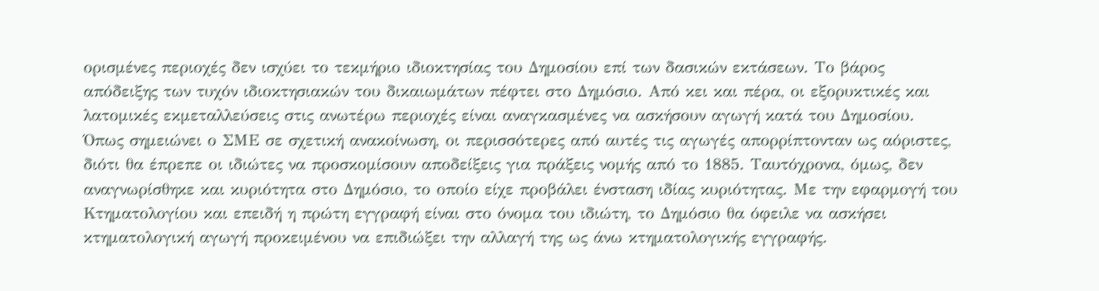ορισμένες περιοχές δεν ισχύει το τεκμήριο ιδιοκτησίας του Δημοσίου επί των δασικών εκτάσεων. Το βάρος απόδειξης των τυχόν ιδιοκτησιακών του δικαιωμάτων πέφτει στο Δημόσιο. Από κει και πέρα, οι εξορυκτικές και λατομικές εκμεταλλεύσεις στις ανωτέρω περιοχές είναι αναγκασμένες να ασκήσουν αγωγή κατά του Δημοσίου. Όπως σημειώνει ο ΣΜΕ σε σχετική ανακοίνωση, οι περισσότερες από αυτές τις αγωγές απορρίπτονταν ως αόριστες, διότι θα έπρεπε οι ιδιώτες να προσκομίσουν αποδείξεις για πράξεις νομής από το 1885. Ταυτόχρονα, όμως, δεν αναγνωρίσθηκε και κυριότητα στο Δημόσιο, το οποίο είχε προβάλει ένσταση ιδίας κυριότητας. Με την εφαρμογή του Κτηματολογίου και επειδή η πρώτη εγγραφή είναι στο όνομα του ιδιώτη, το Δημόσιο θα όφειλε να ασκήσει κτηματολογική αγωγή προκειμένου να επιδιώξει την αλλαγή της ως άνω κτηματολογικής εγγραφής.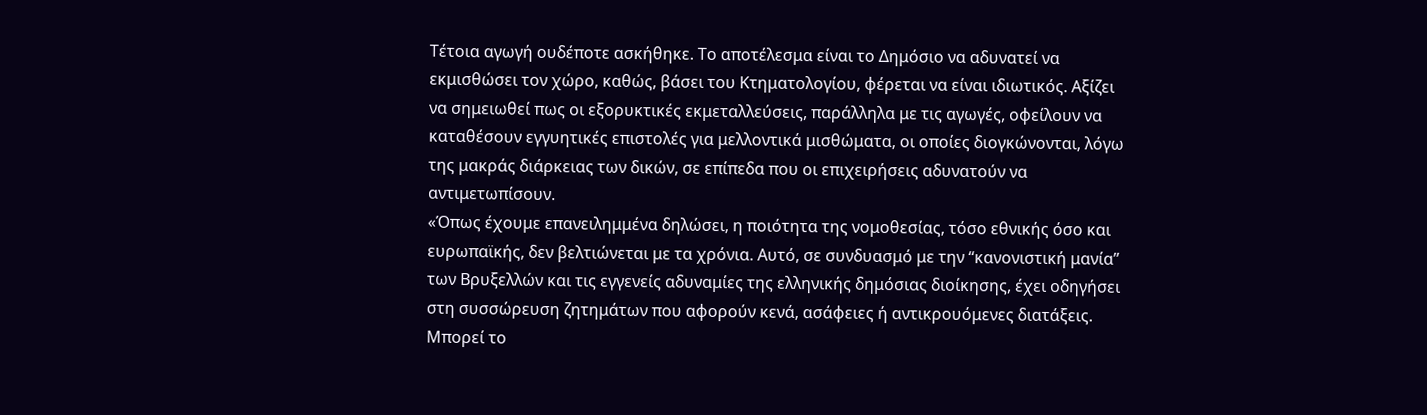Τέτοια αγωγή ουδέποτε ασκήθηκε. Το αποτέλεσμα είναι το Δημόσιο να αδυνατεί να εκμισθώσει τον χώρο, καθώς, βάσει του Κτηματολογίου, φέρεται να είναι ιδιωτικός. Αξίζει να σημειωθεί πως οι εξορυκτικές εκμεταλλεύσεις, παράλληλα με τις αγωγές, οφείλουν να καταθέσουν εγγυητικές επιστολές για μελλοντικά μισθώματα, οι οποίες διογκώνονται, λόγω της μακράς διάρκειας των δικών, σε επίπεδα που οι επιχειρήσεις αδυνατούν να αντιμετωπίσουν.
«Όπως έχουμε επανειλημμένα δηλώσει, η ποιότητα της νομοθεσίας, τόσο εθνικής όσο και ευρωπαϊκής, δεν βελτιώνεται με τα χρόνια. Αυτό, σε συνδυασμό με την “κανονιστική μανία” των Βρυξελλών και τις εγγενείς αδυναμίες της ελληνικής δημόσιας διοίκησης, έχει οδηγήσει στη συσσώρευση ζητημάτων που αφορούν κενά, ασάφειες ή αντικρουόμενες διατάξεις. Μπορεί το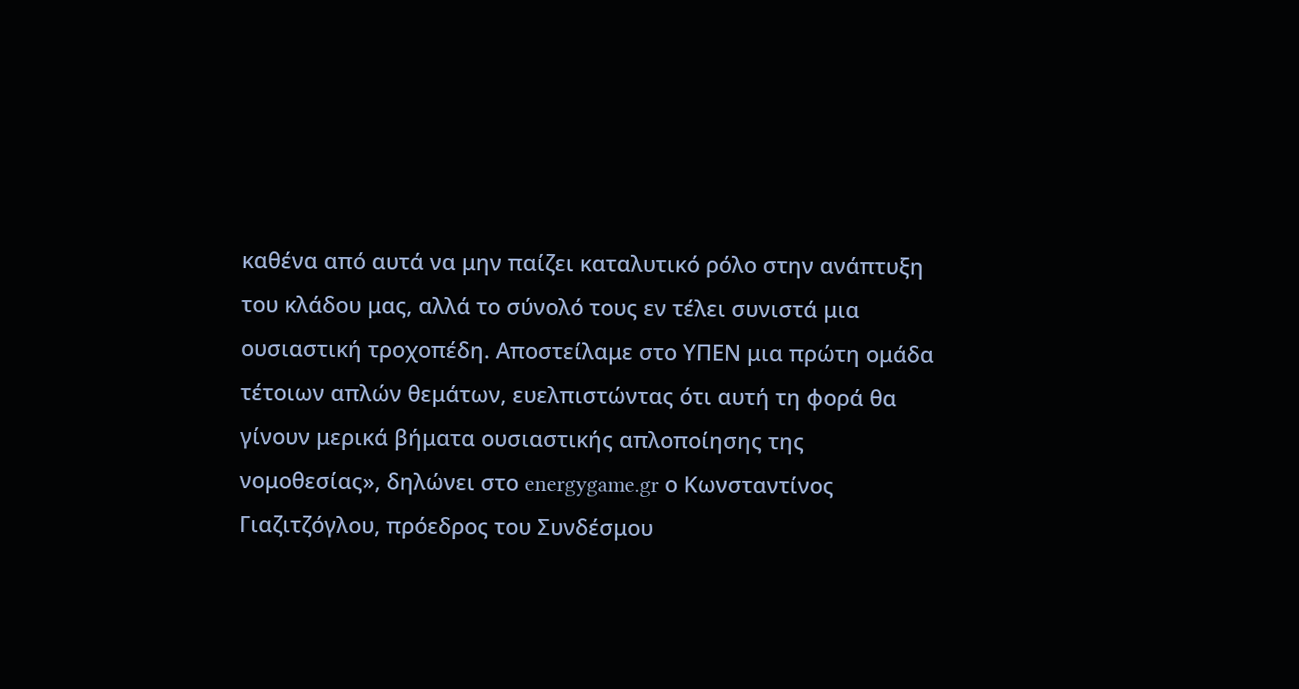καθένα από αυτά να μην παίζει καταλυτικό ρόλο στην ανάπτυξη του κλάδου μας, αλλά το σύνολό τους εν τέλει συνιστά μια ουσιαστική τροχοπέδη. Αποστείλαμε στο ΥΠΕΝ μια πρώτη ομάδα τέτοιων απλών θεμάτων, ευελπιστώντας ότι αυτή τη φορά θα γίνουν μερικά βήματα ουσιαστικής απλοποίησης της νομοθεσίας», δηλώνει στο energygame.gr ο Κωνσταντίνος Γιαζιτζόγλου, πρόεδρος του Συνδέσμου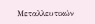Μεταλλευτικών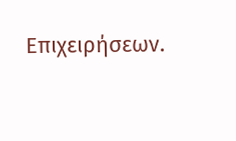Επιχειρήσεων.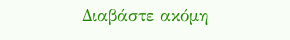Διαβάστε ακόμη